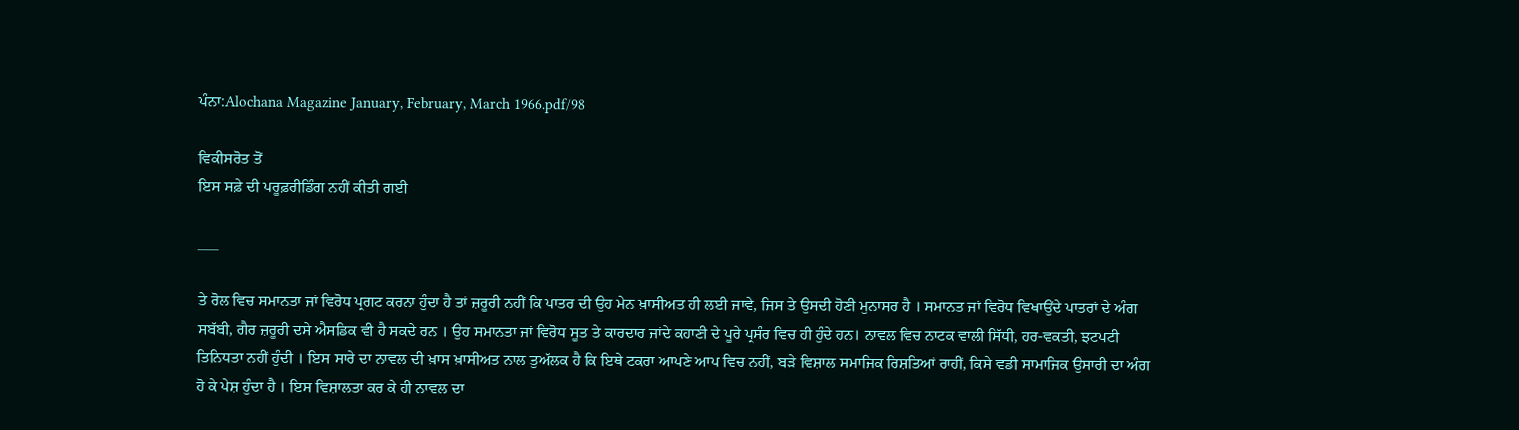ਪੰਨਾ:Alochana Magazine January, February, March 1966.pdf/98

ਵਿਕੀਸਰੋਤ ਤੋਂ
ਇਸ ਸਫ਼ੇ ਦੀ ਪਰੂਫ਼ਰੀਡਿੰਗ ਨਹੀਂ ਕੀਤੀ ਗਈ

___

ਤੇ ਰੋਲ ਵਿਚ ਸਮਾਨਤਾ ਜਾਂ ਵਿਰੋਧ ਪ੍ਰਗਟ ਕਰਨਾ ਹੁੰਦਾ ਹੈ ਤਾਂ ਜ਼ਰੂਰੀ ਨਹੀਂ ਕਿ ਪਾਤਰ ਦੀ ਉਹ ਮੇਨ ਖ਼ਾਸੀਅਤ ਹੀ ਲਈ ਜਾਵੇ, ਜਿਸ ਤੇ ਉਸਦੀ ਹੋਣੀ ਮੁਨਾਸਰ ਹੈ । ਸਮਾਨਤ ਜਾਂ ਵਿਰੋਧ ਵਿਖਾਉਂਦੇ ਪਾਤਰਾਂ ਦੇ ਅੰਗ ਸਬੱਬੀ, ਗੈਰ ਜ਼ਰੂਰੀ ਦਸੇ ਐਸਡਿਕ ਵੀ ਹੈ ਸਕਦੇ ਰਨ । ਉਹ ਸਮਾਨਤਾ ਜਾਂ ਵਿਰੋਧ ਸੂਤ ਤੇ ਕਾਰਦਾਰ ਜਾਂਦੇ ਕਹਾਣੀ ਦੇ ਪੂਰੇ ਪ੍ਰਸੰਰ ਵਿਚ ਹੀ ਹੁੰਦੇ ਹਨ। ਨਾਵਲ ਵਿਚ ਨਾਟਕ ਵਾਲੀ ਸਿੱਧੀ, ਹਰ-ਵਕਤੀ, ਝਟਪਟੀ ਤਿਨਿਧਤਾ ਨਹੀਂ ਹੁੰਦੀ । ਇਸ ਸਾਰੇ ਦਾ ਨਾਵਲ ਦੀ ਖ਼ਾਸ ਖ਼ਾਸੀਅਤ ਨਾਲ ਤੁਅੱਲਕ ਹੈ ਕਿ ਇਥੇ ਟਕਰਾ ਆਪਣੇ ਆਪ ਵਿਚ ਨਹੀਂ, ਬੜੇ ਵਿਸ਼ਾਲ ਸਮਾਜਿਕ ਰਿਸ਼ਤਿਆਂ ਰਾਹੀਂ, ਕਿਸੇ ਵਡੀ ਸਾਮਾਜਿਕ ਉਸਾਰੀ ਦਾ ਅੰਗ ਹੋ ਕੇ ਪੇਸ਼ ਹੁੰਦਾ ਹੈ । ਇਸ ਵਿਸ਼ਾਲਤਾ ਕਰ ਕੇ ਹੀ ਨਾਵਲ ਦਾ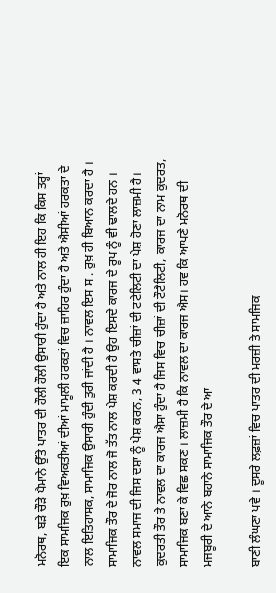ਮਨੋਰਥ, ਬੜੇ ਚੌੜੇ ਪੈਮਾਨੇ ਉੱਤੇ ਪਾਤਰ ਦੀ ਹੌਲੀ ਹੌਲੀ ਉਸਾਰੀ ਹੁੰਦਾ ਹੈ ਅਤੇ ਨਾਲ ਹੀ ਇਹ ਕਿ ਕਿਸ ਤਰ੍ਹਾਂ ਇਕ ਸਾਮਜਿਕ ਰੁਖ਼ ਵਿਅਕਤੀਆਂ ਦੀਆਂ ਮਾਮੂਲੀ ਹਰਕਤਾਂ ਵਿਚ ਜ਼ਾਹਿਰ ਹੁੰਦਾ ਹੈ ਅਤੇ ਐਸੀਆਂ ਹਰਕਤਾ ਦੇ ਨਾਲ ਇਤਿਹਾਸਕ, ਸਾਮਾਜਿਕ ਉਸਾਰੀ ਹੁੰਦੀ ਤੁਰੀ ਜਾਂਦੀ ਹੈ । ਨਾਵਲ ਇਸ ਸ . ਰੁਖ਼ ਹੀ ਬਿਆਨ ਕਰਦਾ ਹੈ । ਸਾਮਾਜਿਕ ਤੌਰ ਦੇ ਜੋਰ ਨਾਲ ਜੋ ਤੱਤ ਨਾਲ ਪੇਸ਼ ਕਰਦੀ ਹੈ ਉਹ ਇਸਦੇ ਕਾਰਜ ਦੇ ਰੂਪ ਨੂੰ ਵੀ ਢਾਲਦੇ ਹਨ । ਨਾਵਲ ਸਮਾਜ ਦੀ ਜਿਸ ਦਸ਼ਾ ਨੂੰ ਪੇਸ਼ ਕਰਨ, 3 4 ਵਾਸਤੇ ਚੀਜ਼ਾਂ ਦੀ ਟਟੇਲਿਟੀ ਦਾ ਪੇਸ਼ ਹੋਣਾ ਲਾਜ਼ਮੀ ਹੈ। ਕੁਦਰਤੀ ਤੌਰ ਤੇ ਨਾਵਲ ਦਾ ਕਾਰਜ ਐਸਾ ਹੁੰਦਾ ਹੈ ਜਿਸ ਵਿਚ ਚੀਜ਼ਾਂ ਦੀ ਟੌਟੈਲਿਟੀ, ਕਾਰਜ ਦਾ ਨਾਮ ਕੁਦਰਤ, ਸਾਮਾਜਿਕ ਬਣਾ ਕੇ ਵਿਛ ਸਕਣ । ਲਾਜ਼ਮੀ ਹੈ ਕਿ ਨਾਵਲ ਦਾ ਕਾਰਜ ਐਸ। ਹਵ ਕਿ ਆਪਣੇ ਮਨੋਰਥ ਦੀ ਮਜਬੂਰੀ ਦੇ ਆਨੇ ਬਹਾਨੇ ਸਾਮਾਜਿਕ ਤੌਰ ਦੇ ਆ

ਬਾਣੀ ਲੰਘਣਾ ਪਵੇ । ਦੂਸਰੇ ਲਫ਼ਜ਼ਾਂ ਵਿਚ ਪਾਤਰ ਦੀ ਮਰਜ਼ੀ ਤੇ ਸਾਮਜਿਕ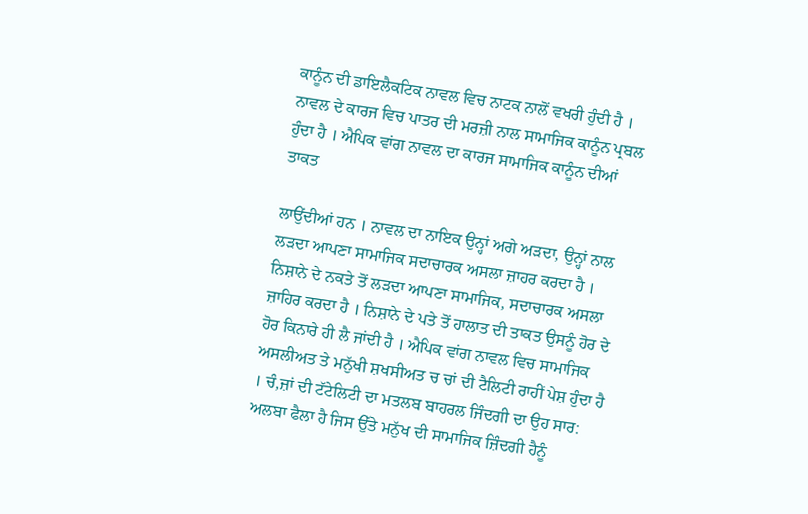ਕਾਨੂੰਨ ਦੀ ਡਾਇਲੈਕਟਿਕ ਨਾਵਲ ਵਿਚ ਨਾਟਕ ਨਾਲੋਂ ਵਖਰੀ ਹੁੰਦੀ ਹੈ । ਨਾਵਲ ਦੇ ਕਾਰਜ ਵਿਚ ਪਾਤਰ ਦੀ ਮਰਜ਼ੀ ਨਾਲ ਸਾਮਾਜਿਕ ਕਾਨੂੰਨ ਪ੍ਰਬਲ ਹੁੰਦਾ ਹੈ । ਐਪਿਕ ਵਾਂਗ ਨਾਵਲ ਦਾ ਕਾਰਜ ਸਾਮਾਜਿਕ ਕਾਨੂੰਨ ਦੀਆਂ ਤਾਕਤ

ਲਾਉਂਦੀਆਂ ਹਨ । ਨਾਵਲ ਦਾ ਨਾਇਕ ਉਨ੍ਹਾਂ ਅਗੇ ਅੜਦਾ, ਉਨ੍ਹਾਂ ਨਾਲ ਲੜਦਾ ਆਪਣਾ ਸਾਮਾਜਿਕ ਸਦਾਚਾਰਕ ਅਸਲਾ ਜ਼ਾਹਰ ਕਰਦਾ ਹੈ । ਨਿਸ਼ਾਨੇ ਦੇ ਨਕਤੇ ਤੋਂ ਲੜਦਾ ਆਪਣਾ ਸਾਮਾਜਿਕ, ਸਦਾਚਾਰਕ ਅਸਲਾ ਜ਼ਾਹਿਰ ਕਰਦਾ ਹੈ । ਨਿਸ਼ਾਨੇ ਦੇ ਪਤੇ ਤੋਂ ਹਾਲਾਤ ਦੀ ਤਾਕਤ ਉਸਨੂੰ ਹੋਰ ਦੇ ਹੋਰ ਕਿਨਾਰੇ ਹੀ ਲੈ ਜਾਂਦੀ ਹੈ । ਐਪਿਕ ਵਾਂਗ ਨਾਵਲ ਵਿਚ ਸਾਮਾਜਿਕ ਅਸਲੀਅਤ ਤੇ ਮਨੁੱਖੀ ਸ਼ਖਸੀਅਤ ਚ ਚਾਂ ਦੀ ਟੈਲਿਟੀ ਰਾਹੀਂ ਪੇਸ਼ ਹੁੰਦਾ ਹੈ । ਚੰ,ਜ਼ਾਂ ਦੀ ਟੱਟੇਲਿਟੀ ਦਾ ਮਤਲਬ ਬਾਹਰਲ ਜਿੰਦਗੀ ਦਾ ਉਹ ਸਾਰ: ਅਲਬਾ ਫੈਲਾ ਹੈ ਜਿਸ ਉੱਤੇ ਮਨੁੱਖ ਦੀ ਸਾਮਾਜਿਕ ਜ਼ਿੰਦਗੀ ਹੈਨੂੰ